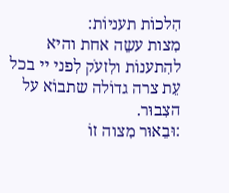הִלכוֹת תעניוֹת:
מִצות עשֵה אחת והיא להִתענוֹת ולִזעֹק לִפני יי בכל עֵת צרה גדוֹלה שתבוֹא על הצִבוּר.
:וּבֵאוּר מִצוה זוֹ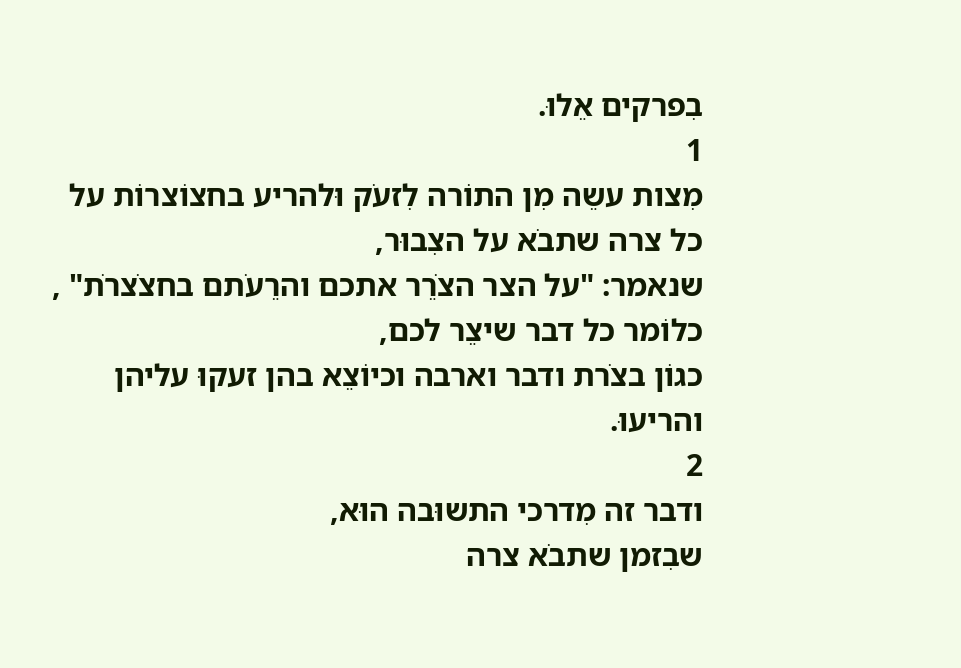בִפרקים אֵלוּ.
1
מִצות עשֵה מִן התוֹרה לִזעֹק וּלהריע בחצוֹצרוֹת על כל צרה שתבֹא על הצִבוּר,
שנאמר: "על הצר הצֹרֵר אתכם והרֵעֹתם בחצֹצרֹת" ,
כלוֹמר כל דבר שיצֵר לכם,
כגוֹן בצֹרת ודבר וארבה וכיוֹצֵא בהן זעקוּ עליהן והריעוּ.
2
ודבר זה מִדרכי התשוּבה הוּא,
שבִזמן שתבֹא צרה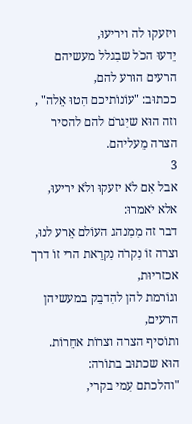ויזעקוּ לה ויריעוּ,
יֵדעוּ הכֹל שבִגלל מעשיהם הרעים הוּרע להם,
ככתוּב: "עוֹנוֹתיכם הִטוּ אֵלה" ,
וזה הוּא שיִגרֹם להם להסיר הצרה מֵעליהם.
3
אבל אִם לֹא יזעקוּ ולֹא יריעוּ,
אלא יֹאמרוּ:
דבר זה מִמִנהג העוֹלם אֵרע לנוּ,
וצרה זוֹ נִקרֹה נִקרֵאת הרי זוֹ דרך אכזריוּת,
וגוֹרמת להן להִדבֵק במעשיהן הרעים,
ותוֹסיף הצרה וצרוֹת אחֵרוֹת.
הוּא שכתוּב בתוֹרה:
"והלכתם עִמי בקרי,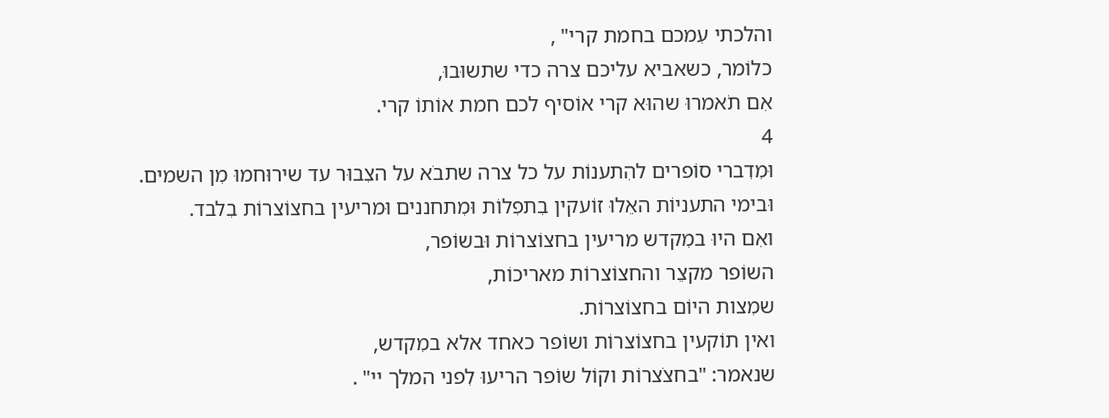והלכתי עִמכם בחמת קרי" ,
כלוֹמר, כשאביא עליכם צרה כדי שתשוּבוּ,
אִם תֹאמרוּ שהוּא קרי אוֹסיף לכם חמת אוֹתוֹ קרי.
4
וּמִדִברי סוֹפרים להִתענוֹת על כל צרה שתבֹא על הצִבוּר עד שירוּחמוּ מִן השמים.
וּבימי התעניוֹת האֵלוּ זוֹעקין בִתפִלוֹת וּמִתחננים וּמריעין בחצוֹצרוֹת בִלבד.
ואִם היוּ במִקדש מריעין בחצוֹצרוֹת וּבשוֹפר,
השוֹפר מקצֵר והחצוֹצרוֹת מאריכוֹת,
שמִצות היוֹם בחצוֹצרוֹת.
ואין תוֹקעין בחצוֹצרוֹת ושוֹפר כאחד אלא במִקדש,
שנאמר: "בחצֹצרוֹת וקוֹל שוֹפר הריעוּ לִפני המלך יי" .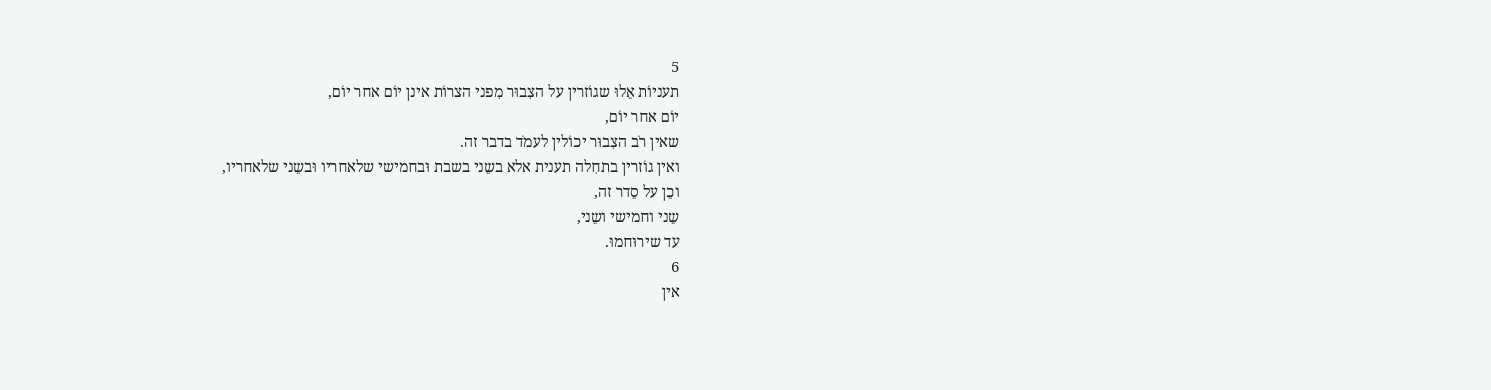5
תעניוֹת אֵלוּ שגוֹזרין על הצִבוּר מִפני הצרוֹת אינן יוֹם אחר יוֹם,
יוֹם אחר יוֹם,
שאין רֹב הצִבוּר יכוֹלין לעמֹד בדבר זה.
ואין גוֹזרין בתחִלה תענית אלא בשֵני בשבת וּבחמישי שלאחריו וּבשֵני שלאחריו,
וכֵן על סֵדר זה,
שֵני וחמישי ושֵני,
עד שירוּחמוּ.
6
אין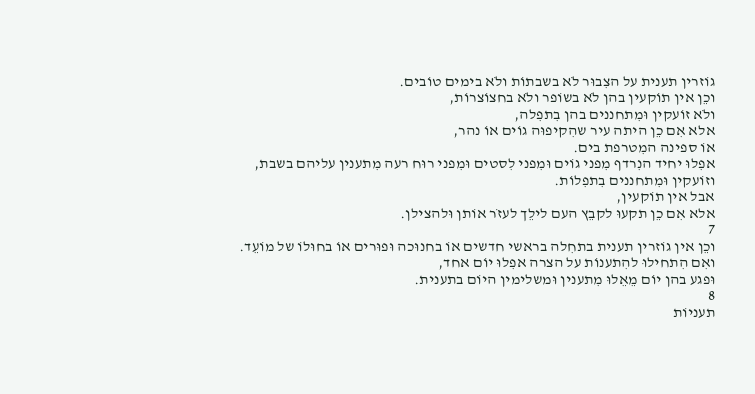גוֹזרין תענית על הצִבוּר לֹא בשבתוֹת ולֹא בימים טוֹבים.
וכֵן אין תוֹקעין בהן לֹא בשוֹפר ולֹא בחצוֹצרוֹת,
ולֹא זוֹעקין וּמִתחננים בהן בִתפִלה,
אלא אִם כֵן היתה עיר שהִקיפוּה גוֹים אוֹ נהר,
אוֹ ספינה המִטרפת בים.
אפִלוּ יחיד הנִרדף מִפני גוֹים וּמִפני לִסטים וּמִפני רוּח רעה מִתענין עליהם בשבת,
וזוֹעקין וּמִתחננים בִתפִלוֹת.
אבל אין תוֹקעין,
אלא אִם כֵן תקעוּ לקבֵץ העם לילֵך לעזֹר אוֹתן וּלהצילן.
7
וכֵן אין גוֹזרין תענית בתחִלה בראשי חדשים אוֹ בחנוּכה וּפוּרים אוֹ בחוּלוֹ של מוֹעֵד.
ואִם הִתחילוּ להִתענוֹת על הצרה אפִלוּ יוֹם אחד,
וּפגע בהן יוֹם מֵאֵלוּ מִתענין וּמשלימין היוֹם בתענית.
8
תעניוֹת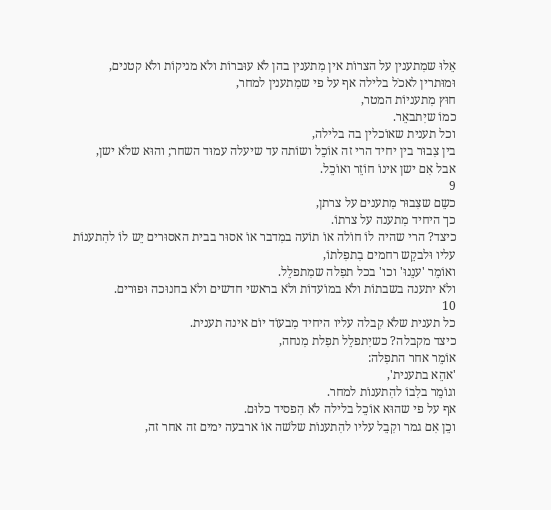אֵלוּ שמִתענין על הצרוֹת אין מִתענין בהן לֹא עוּברוֹת ולֹא מניקוֹת ולֹא קטנים,
וּמוּתרין לאכֹל בלילה אף על פי שמִתענין למחר,
חוּץ מִתעניוֹת המטר,
כמוֹ שיִתבאֵר.
וכל תענית שאוֹכלין בה בלילה,
בין צִבוּר בין יחיד הרי זה אוֹכֵל ושוֹתה עד שיעלה עמוּד השחר; והוּא שלֹא ישן,
אבל אִם ישן אינוֹ חוֹזֵר ואוֹכֵל.
9
כשֵם שצִבוּר מִתענים על צרתן,
כך היחיד מִתענה על צרתוֹ.
כיצד? הרי שהיה לוֹ חוֹלה אוֹ תוֹעה במִדבר אוֹ אסוּר בבית האסוּרים יֵש לוֹ להִתענוֹת עליו וּלבקֵש רחמים בִתפִלתוֹ,
ואוֹמֵר 'ענֵנוּ' וכו' בכל תפִלה שמִתפלֵל.
ולֹא יתענה בשבתוֹת ולֹא במוֹעדוֹת ולֹא בראשי חדשים ולֹא בחנוּכה וּפוּרים.
10
כל תענית שלֹא קִבלה עליו היחיד מִבעוֹד יוֹם אינה תענית.
כיצד מקבלה? כשיִתפלֵל תפִלת מִנחה,
אוֹמֵר אחר התפִלה:
'אהֵא בתענית',
וגוֹמֵר בלִבוֹ להִתענוֹת למחר.
אף על פי שהוּא אוֹכֵל בלילה לֹא הִפסיד כלוּם.
וכֵן אִם גמר וקִבֵל עליו להִתענוֹת שלֹשה אוֹ ארבעה ימים זה אחר זה,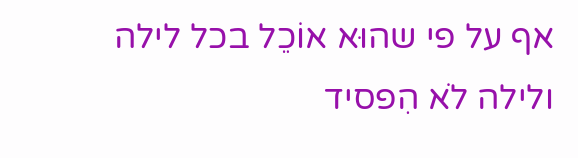אף על פי שהוּא אוֹכֵל בכל לילה ולילה לֹא הִפסיד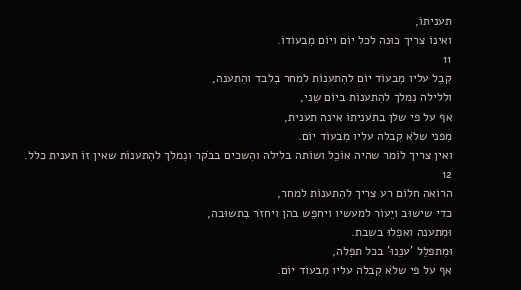תעניתוֹ,
ואינוֹ צריך כוּנה לכל יוֹם ויוֹם מִבעוֹדוֹ.
11
קִבֵל עליו מִבעוֹד יוֹם להִתענוֹת למחר בִלבד והִתענה,
וללילה נִמלך להִתענוֹת ביוֹם שֵני,
אף על פי שלן בתעניתוֹ אינה תענית,
מִפני שלֹא קִבלה עליו מִבעוֹד יוֹם.
ואין צריך לוֹמר שהיה אוֹכֵל ושוֹתה בלילה והִשכים בבֹקר ונִמלך להִתענוֹת שאין זוֹ תענית כלל.
12
הרוֹאה חלוֹם רע צריך להִתענוֹת למחר,
כדי שישוּב ויֵעוֹר למעשיו ויחפֵש בהן ויחזֹר בִתשוּבה,
וּמִתענה ואפִלוּ בשבת.
וּמִתפלֵל 'ענֵנוּ' בכל תפִלה,
אף על פי שלֹא קִבלה עליו מִבעוֹד יוֹם.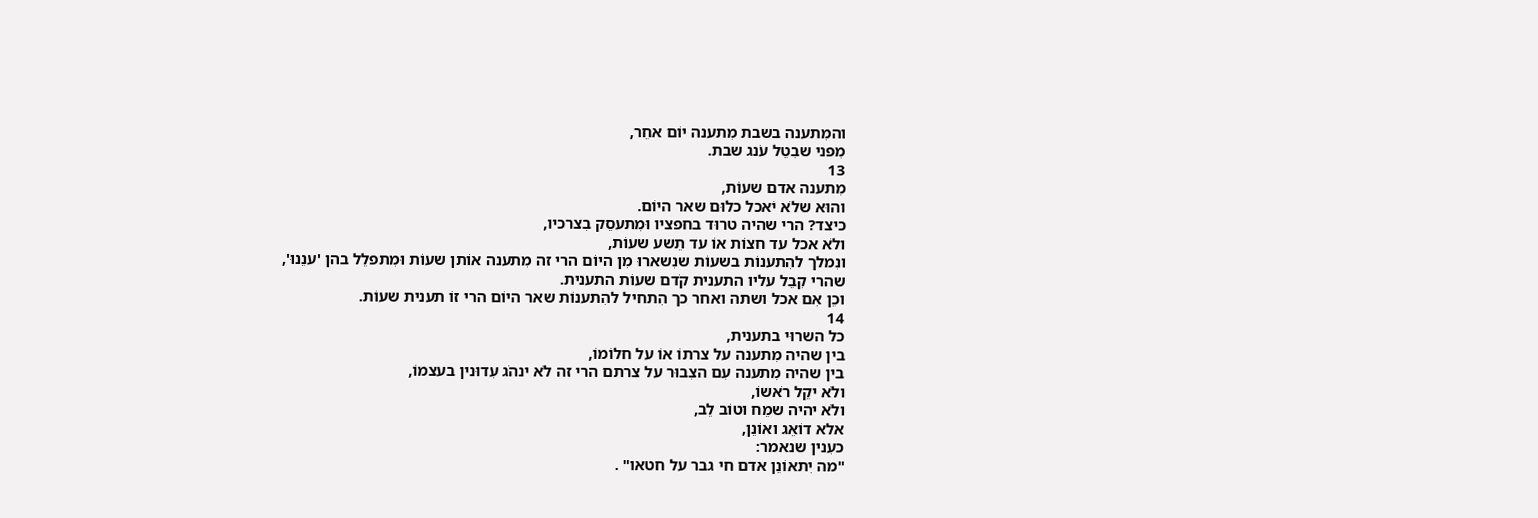והמִתענה בשבת מִתענה יוֹם אחֵר,
מִפני שבִטֵל עֹנג שבת.
13
מִתענה אדם שעוֹת,
והוּא שלֹא יֹאכל כלוּם שאר היוֹם.
כיצד? הרי שהיה טרוּד בחפציו וּמִתעסֵק בִצרכיו,
ולֹא אכל עד חצוֹת אוֹ עד תֵשע שעוֹת,
ונִמלך להִתענוֹת בשעוֹת שנִשארוּ מִן היוֹם הרי זה מִתענה אוֹתן שעוֹת וּמִתפלֵל בהן 'ענֵנוּ',
שהרי קִבֵל עליו התענית קֹדם שעוֹת התענית.
וכֵן אִם אכל ושתה ואחר כך הִתחיל להִתענוֹת שאר היוֹם הרי זוֹ תענית שעוֹת.
14
כל השרוּי בתענית,
בין שהיה מִתענה על צרתוֹ אוֹ על חלוֹמוֹ,
בין שהיה מִתענה עִם הצִבוּר על צרתם הרי זה לֹא ינהֹג עִדוּנין בעצמוֹ,
ולֹא יקֵל רֹאשוֹ,
ולֹא יהיה שמֵח וטוֹב לֵב,
אלא דוֹאֵג ואוֹנֵן,
כעִנין שנאמר:
"מה יִתאוֹנֵן אדם חי גבר על חטאו" .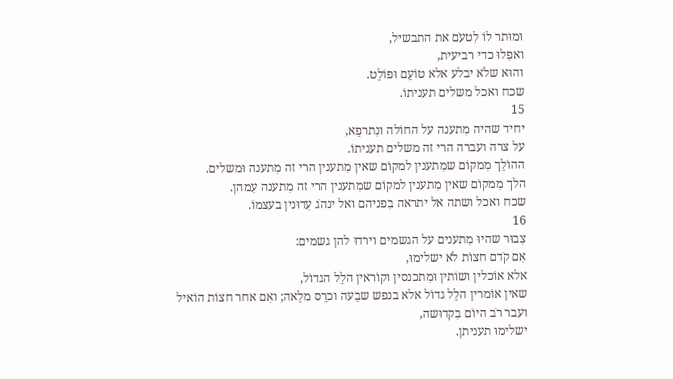וּמוּתר לוֹ לִטעֹם את התבשיל,
ואפִלוּ כדי רביעית,
והוּא שלֹא יבלע אלא טוֹעֵם וּפוֹלֵט.
שכח ואכל משלים תעניתוֹ.
15
יחיד שהיה מִתענה על החוֹלה ונִתרפֵא,
על צרה ועברה הרי זה משלים תעניתוֹ.
ההוֹלֵך מִמקוֹם שמִתענין למקוֹם שאין מִתענין הרי זה מִתענה וּמשלים.
הלך מִמקוֹם שאין מִתענין למקוֹם שמִתענין הרי זה מִתענה עִמהן.
שכח ואכל ושתה אל יתראה בִפניהם ואל ינהֹג עִדוּנין בעצמוֹ.
16
צִבוּר שהיוּ מִתענים על הגשמים וירדוּ להן גשמים:
אִם קֹדם חצוֹת לֹא ישלימוּ,
אלא אוֹכלין ושוֹתין וּמִתכנסין וקוֹראין הלֵל הגדוֹל,
שאין אוֹמרין הלֵל גדוֹל אלא בנפש שבֵעה וכרֵס מלֵאה; ואִם אחר חצוֹת הוֹאיל ועבר רֹב היוֹם בִקדוּשה,
ישלימוּ תעניתן.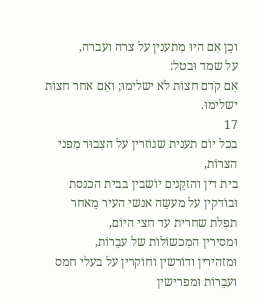וכֵן אִם היוּ מִתענין על צרה ועברה,
על שמד וּבטל:
אִם קֹדם חצוֹת לֹא ישלימוּ; ואִם אחר חצוֹת ישלימוּ.
17
בכל יוֹם תענית שגוֹזרין על הצִבוּר מִפני הצרוֹת,
בית דין והזקֵנים יוֹשבין בבית הכנסת וּבוֹדקין על מעשֵה אנשי העיר מֵאחר תפִלת שחרית עד חצי היוֹם,
וּמסירין המִכשוֹלוֹת של עבֵרוֹת,
וּמזהירין ודוֹרשין וחוֹקרין על בעלי חמס ועבֵרוֹת וּמפרישין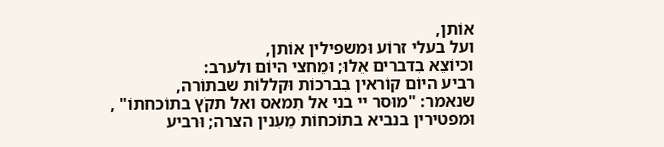אוֹתן,
ועל בעלי זרוֹע וּמשפילין אוֹתן,
וכיוֹצֵא בִדברים אֵלוּ; וּמֵחצי היוֹם ולערב:
רביע היוֹם קוֹראין בִברכוֹת וּקללוֹת שבתוֹרה,
שנאמר: "מוּסר יי בני אל תִמאס ואל תקֹץ בתוֹכחתוֹ" ,
וּמפטירין בנביא בתוֹכחוֹת מֵעִנין הצרה; וּרביע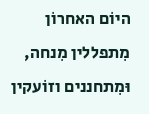היוֹם האחרוֹן מִתפללין מִנחה,
וּמִתחננים וזוֹעקין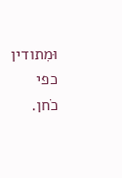וּמִתודין כפי כֹחן.